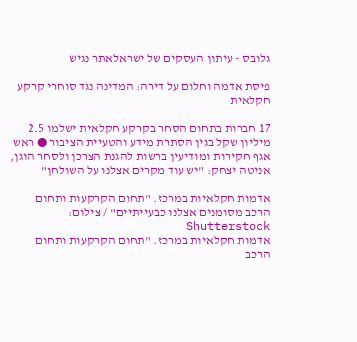גלובס - עיתון העסקים של ישראלאתר נגיש

פיסת אדמה וחלום על דירה: המדינה נגד סוחרי קרקע חקלאית

17 חברות בתחום הסחר בקרקע חקלאית ישלמו 2.5 מיליון שקל בגין הסתרת מידע והטעיית הציבור ● ראש אגף חקירות ומודיעין ברשות להגנת הצרכן ולסחר הוגן, אניטה יצחק: "יש עוד מקרים אצלנו על השולחן"

אדמות חקלאיות במרכז. "תחום הקרקעות ותחום הרכב מסומנים אצלנו כבעייתיים" / צילום: Shutterstock
אדמות חקלאיות במרכז. "תחום הקרקעות ותחום הרכב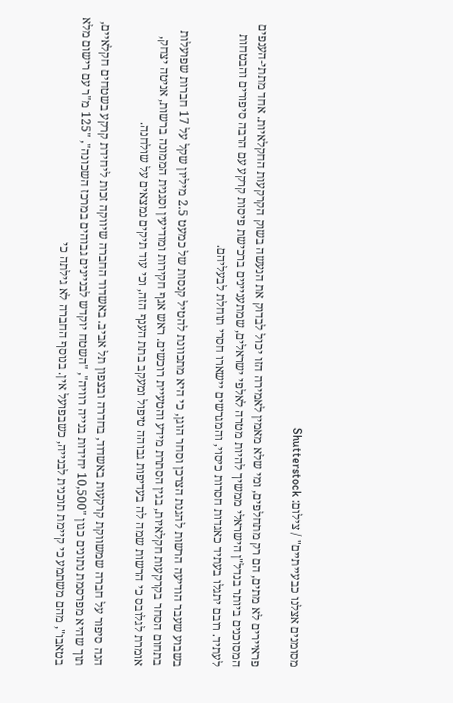מסומנים אצלנו כבעייתיים" / צילום: Shutterstock

פראיירים לא מתים, הם רק מתחלפים, ומי שלא מאמין לאמירה הזו יכול לבדוק את הנעשה בשוק הקרקעות החקלאיות. אחד מתתי-הענפים המסוכנים ביותר בנדל"ן הישראלי ממשיך להיות מטרה לאלפי ישראלים, שמתעניינים ברכישת פיסות קרקע עם הרבה סיפורים והבטחות לעתיד. רובם יתגלו בעתיד כאגדות חסרות כיסוי, והמגרשים יישארו חסרי תוחלת לבעליהם.

בשבוע שעבר הודיעה הרשות להגנת הצרכן וסחר הוגן, כי היא מתכוונת להטיל קנסות של כמעט 2.5 מיליון שקל על 17 חברות שפועלות בתחום הסחר בקרקעות חקלאיות, בגין הסתרת מידע והטעיית רוכשים. ראש אגף חקירות ומודיעין וסגנית הממונה ברשות, אניטה יצחק, אומרת לגלובס כי הרשות שמה לה בעדיפות גבוהה טיפול ומעקב בתת הענף הזה, וכי עוד תיקים נמצאים על שולחנה.

הנה סיפור על חברה שמשווקת קרקעות באשדוד, בחדרה ובצפון תל אביב. באשדוד החברה שיווקה זכות ליחידת קרקע בשטחים חקלאיים, תוך שהיא מפרסמת נתונים כגון "10,500 יחידות בנייה רוויה", "השטח יוקדש לבניינים גבוהים במרכז השכונה", "125 מ"ר עם רישום מלא בטאבו", מהם משתמע כי קיימת תוכנית לבנייה, כשבפועל אין. בנוסף החברה לא גילתה כי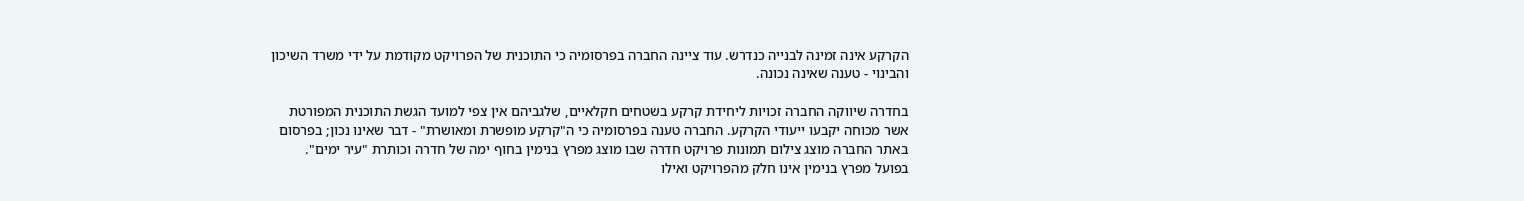הקרקע אינה זמינה לבנייה כנדרש. עוד ציינה החברה בפרסומיה כי התוכנית של הפרויקט מקודמת על ידי משרד השיכון והבינוי - טענה שאינה נכונה.

בחדרה שיווקה החברה זכויות ליחידת קרקע בשטחים חקלאיים, שלגביהם אין צפי למועד הגשת התוכנית המפורטת אשר מכוחה יקבעו ייעודי הקרקע. החברה טענה בפרסומיה כי ה"קרקע מופשרת ומאושרת" - דבר שאינו נכון; בפרסום באתר החברה מוצג צילום תמונות פרויקט חדרה שבו מוצג מפרץ בנימין בחוף ימה של חדרה וכותרת "עיר ימים". בפועל מפרץ בנימין אינו חלק מהפרויקט ואילו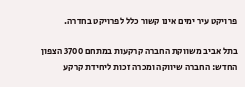פרויקט עיר ימים אינו קשור כלל לפרויקט בחדרה.

בתל אביב משווקת החברה קרקעות במתחם 3700 הצפון החדש: החברה שיווקה ומכרה זכות ליחידת קרקע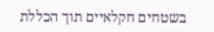בשטחים חקלאיים תוך הכללת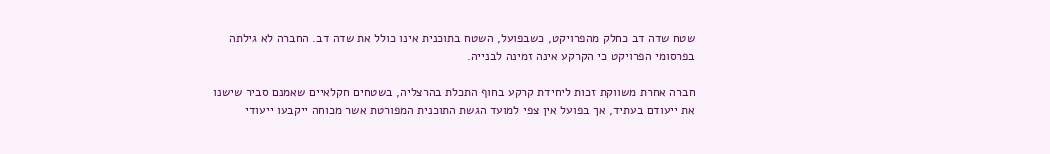שטח שדה דב כחלק מהפרויקט, כשבפועל, השטח בתוכנית אינו כולל את שדה דב. החברה לא גילתה בפרסומי הפרויקט כי הקרקע אינה זמינה לבנייה.

חברה אחרת משווקת זכות ליחידת קרקע בחוף התכלת בהרצליה, בשטחים חקלאיים שאמנם סביר שישנו את ייעודם בעתיד, אך בפועל אין צפי למועד הגשת התוכנית המפורטת אשר מכוחה ייקבעו ייעודי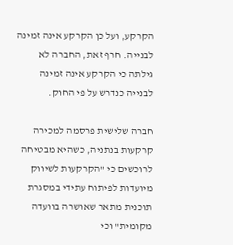הקרקע, ועל כן הקרקע אינה זמינה לבנייה. חרף זאת, החברה לא גילתה כי הקרקע אינה זמינה לבנייה כנדרש על פי החוק.

חברה שלישית פרסמה למכירה קרקעות בנתניה, כשהיא מבטיחה לרוכשים כי "הקרקעות לשיווק מיועדות לפיתוח עתידי במסגרת תוכנית מתאר שאושרה בוועדה מקומית" וכי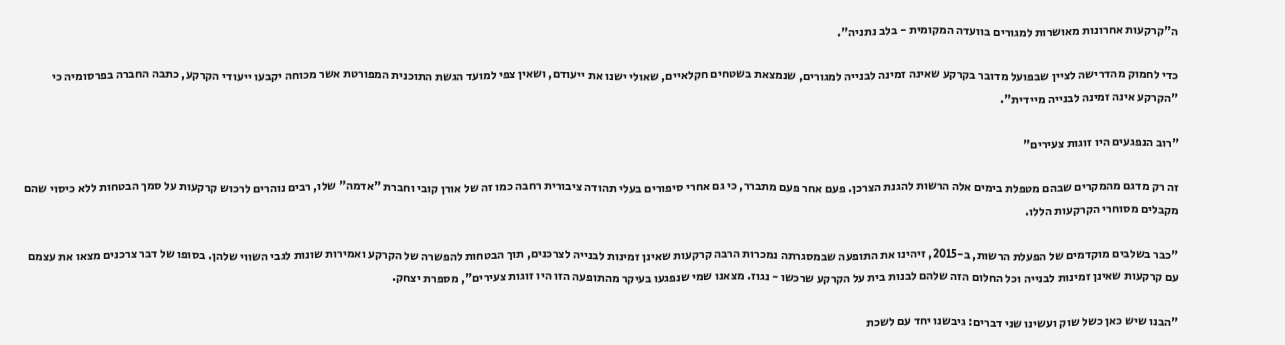ה"קרקעות אחרונות מאושרות למגורים בוועדה המקומית - בלב נתניה".

כדי לחמוק מהדרישה לציין שבפועל מדובר בקרקע שאינה זמינה לבנייה למגורים, שנמצאת בשטחים חקלאיים, שאולי ישנו את ייעודם, ושאין צפי למועד הגשת התוכנית המפורטת אשר מכוחה יקבעו ייעודי הקרקע, כתבה החברה בפרסומיה כי "הקרקע אינה זמינה לבנייה מיידית".

"רוב הנפגעים היו זוגות צעירים"

זה רק מדגם מהמקרים שבהם מטפלת בימים אלה הרשות להגנת הצרכן. פעם אחר פעם מתברר, כי גם אחרי סיפורים בעלי תהודה ציבורית רחבה כמו זה של אורן קובי וחברת "אדמה" שלו, רבים נוהרים לרכוש קרקעות על סמך הבטחות ללא כיסוי שהם מקבלים מסוחרי הקרקעות הללו.

"כבר בשלבים מוקדמים של הפעלת הרשות, ב-2015, זיהינו את התופעה שבמסגרתה נמכרות הרבה קרקעות שאינן זמינות לבנייה לצרכנים, תוך הבטחות להפשרה של הקרקע ואמירות שונות לגבי השווי שלהן. בסופו של דבר צרכנים מצאו את עצמם עם קרקעות שאינן זמינות לבנייה וכל החלום הזה שלהם לבנות בית על הקרקע שרכשו - נגוז. מצאנו שמי שנפגעו בעיקר מהתופעה הזו היו זוגות צעירים", מספרת יצחק.

"הבנו שיש כאן כשל שוק ועשינו שני דברים: גיבשנו יחד עם לשכת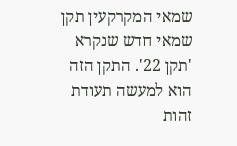שמאי המקרקעין תקן שמאי חדש שנקרא 'תקן 22'. התקן הזה הוא למעשה תעודת זהות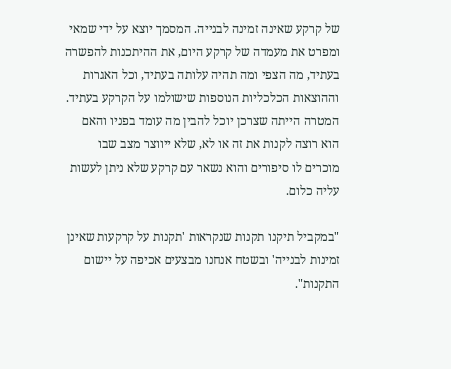של קרקע שאינה זמינה לבנייה. המסמך יוצא על ידי שמאי ומפרט את מעמדה של קרקע היום, את ההיתכנות להפשרה בעתיד, מה הצפי ומה תהיה עלותה בעתיד, וכל האגרות וההוצאות הכלכליות הנוספות שישולמו על הקרקע בעתיד. המטרה הייתה שצרכן יוכל להבין מה עומד בפניו והאם הוא רוצה לקנות את זה או לא, שלא ייווצר מצב שבו מוכרים לו סיפורים והוא נשאר עם קרקע שלא ניתן לעשות עליה כלום.

"במקביל תיקנו תקנות שנקראות 'תקנות על קרקעות שאינן זמינות לבנייה' ובשטח אנחנו מבצעים אכיפה על יישום התקנות".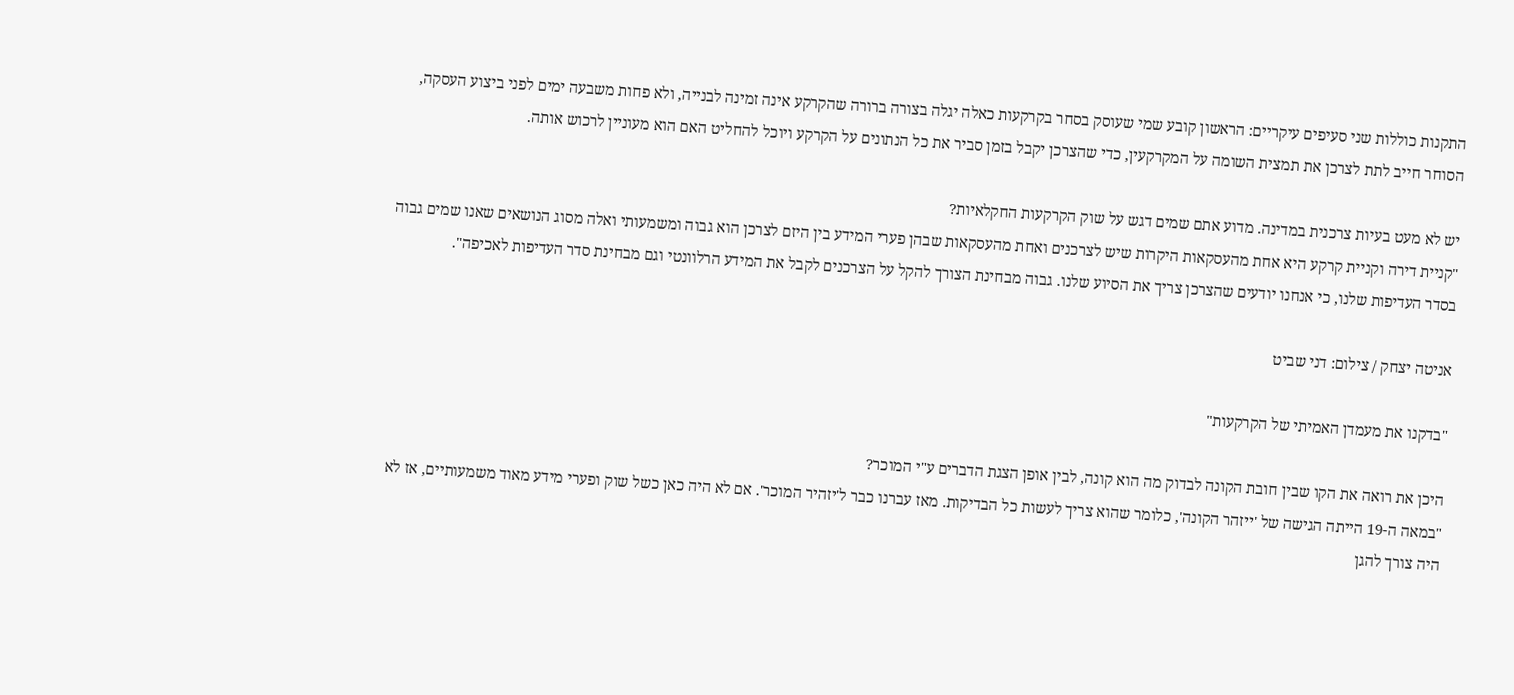התקנות כוללות שני סעיפים עיקריים: הראשון קובע שמי שעוסק בסחר בקרקעות כאלה יגלה בצורה ברורה שהקרקע אינה זמינה לבנייה, ולא פחות משבעה ימים לפני ביצוע העסקה, הסוחר חייב לתת לצרכן את תמצית השומה על המקרקעין, כדי שהצרכן יקבל בזמן סביר את כל הנתונים על הקרקע ויוכל להחליט האם הוא מעוניין לרכוש אותה.

יש לא מעט בעיות צרכנית במדינה. מדוע אתם שמים דגש על שוק הקרקעות החקלאיות?
"קניית דירה וקניית קרקע היא אחת מהעסקאות היקרות שיש לצרכנים ואחת מהעסקאות שבהן פערי המידע בין היזם לצרכן הוא גבוה ומשמעותי ואלה מסוג הנושאים שאנו שמים גבוה בסדר העדיפות שלנו, כי אנחנו יודעים שהצרכן צריך את הסיוע שלנו. גבוה מבחינת הצורך להקל על הצרכנים לקבל את המידע הרלוונטי וגם מבחינת סדר העדיפות לאכיפה".

אניטה יצחק / צילום: דני שביט

"בדקנו את מעמדן האמיתי של הקרקעות"

היכן את רואה את הקו שבין חובת הקונה לבדוק מה הוא קונה, לבין אופן הצגת הדברים ע"י המוכר?
"במאה ה-19 הייתה הגישה של 'ייזהר הקונה', כלומר שהוא צריך לעשות כל הבדיקות. מאז עברנו כבר ל'יזהיר המוכר'. אם לא היה כאן כשל שוק ופערי מידע מאוד משמעותיים, אז לא היה צורך להגן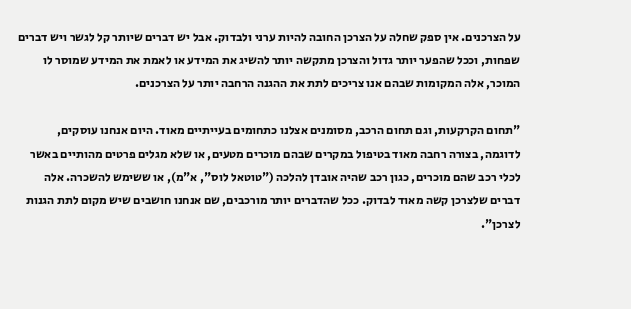על הצרכנים. אין ספק שחלה על הצרכן החובה להיות ערני ולבדוק. אבל יש דברים שיותר קל לגשר ויש דברים שפחות, וככל שהפער יותר גדול והצרכן מתקשה יותר להשיג את המידע או לאמת את המידע שמוסר לו המוכר, אלה המקומות שבהם אנו צריכים לתת את ההגנה הרחבה יותר על הצרכנים.

"תחום הקרקעות, וגם תחום הרכב, מסומנים אצלנו כתחומים בעייתיים מאוד. היום אנחנו עוסקים, לדוגמה, בצורה רחבה מאוד בטיפול במקרים שבהם מוכרים מטעים, או שלא מגלים פרטים מהותיים באשר לכלי רכב שהם מוכרים, כגון רכב שהיה אובדן להלכה ("טוטאל לוס", א"מ), או ששימש להשכרה. אלה דברים שלצרכן קשה מאוד לבדוק. ככל שהדברים יותר מורכבים, שם אנחנו חושבים שיש מקום לתת הגנות לצרכן".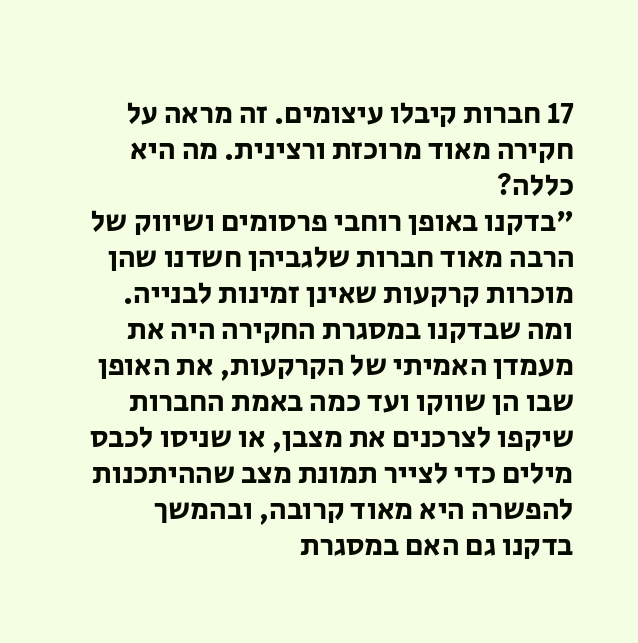17 חברות קיבלו עיצומים. זה מראה על חקירה מאוד מרוכזת ורצינית. מה היא כללה?
"בדקנו באופן רוחבי פרסומים ושיווק של הרבה מאוד חברות שלגביהן חשדנו שהן מוכרות קרקעות שאינן זמינות לבנייה. ומה שבדקנו במסגרת החקירה היה את מעמדן האמיתי של הקרקעות, את האופן שבו הן שווקו ועד כמה באמת החברות שיקפו לצרכנים את מצבן, או שניסו לכבס מילים כדי לצייר תמונת מצב שההיתכנות להפשרה היא מאוד קרובה, ובהמשך בדקנו גם האם במסגרת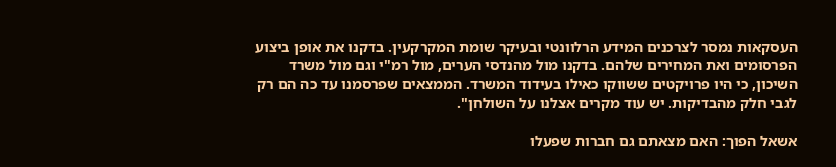העסקאות נמסר לצרכנים המידע הרלוונטי ובעיקר שומת המקרקעין. בדקנו את אופן ביצוע הפרסומים ואת המחירים שלהם. בדקנו מול מהנדסי הערים, מול רמ"י וגם מול משרד השיכון, כי היו פרויקטים ששווקו כאילו בעידוד המשרד. הממצאים שפרסמנו עד כה הם רק לגבי חלק מהבדיקות. יש עוד מקרים אצלנו על השולחן".

אשאל הפוך: האם מצאתם גם חברות שפעלו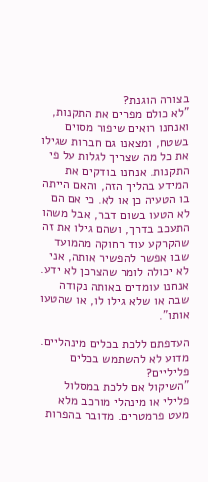בצורה הוגנת?
"לא כולם מפרים את התקנות, ואנחנו רואים שיפור מסוים בשטח, ומצאנו גם חברות שגילו את כל מה שצריך לגלות על פי התקנות. אנחנו בודקים את המידע בהליך הזה, והאם הייתה בו הטעיה כן או לא. כי אם הם לא הטעו בשום דבר, אבל משהו התעכב בדרך, ושהם גילו את זה שהקרקע עוד רחוקה מהמועד שבו אפשר להפשיר אותה, אני לא יכולה לומר שהצרכן לא ידע. אנחנו עומדים באותה נקודה שבה או שלא גילו לו, או שהטעו אותו".

העדפתם ללכת בכלים מינהליים. מדוע לא להשתמש בכלים פליליים?
"השיקול אם ללכת במסלול פלילי או מינהלי מורכב מלא מעט פרמטרים. מדובר בהפרות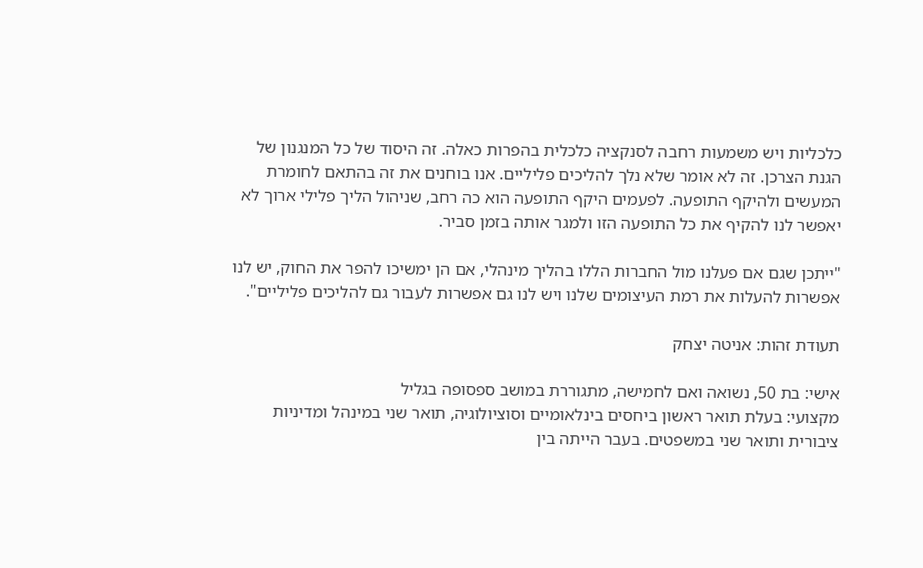כלכליות ויש משמעות רחבה לסנקציה כלכלית בהפרות כאלה. זה היסוד של כל המנגנון של הגנת הצרכן. זה לא אומר שלא נלך להליכים פליליים. אנו בוחנים את זה בהתאם לחומרת המעשים ולהיקף התופעה. לפעמים היקף התופעה הוא כה רחב, שניהול הליך פלילי ארוך לא יאפשר לנו להקיף את כל התופעה הזו ולמגר אותה בזמן סביר.

"ייתכן שגם אם פעלנו מול החברות הללו בהליך מינהלי, אם הן ימשיכו להפר את החוק, יש לנו אפשרות להעלות את רמת העיצומים שלנו ויש לנו גם אפשרות לעבור גם להליכים פליליים".

תעודת זהות: אניטה יצחק

אישי: בת 50, נשואה ואם לחמישה, מתגוררת במושב ספסופה בגליל
מקצועי: בעלת תואר ראשון ביחסים בינלאומיים וסוציולוגיה, תואר שני במינהל ומדיניות ציבורית ותואר שני במשפטים. בעבר הייתה בין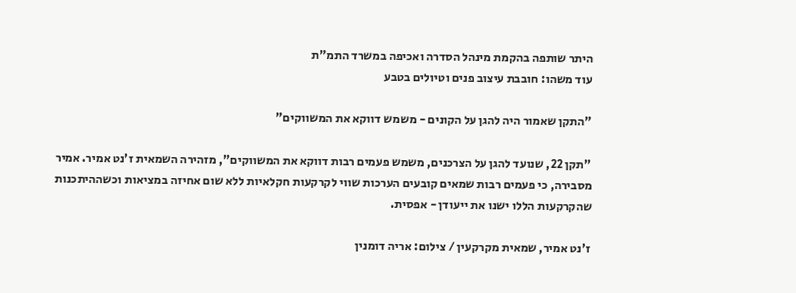היתר שותפה בהקמת מינהל הסדרה ואכיפה במשרד התמ"ת
עוד משהו: חובבת עיצוב פנים וטיולים בטבע

"התקן שאמור היה להגן על הקונים - משמש דווקא את המשווקים"

"תקן 22, שנועד להגן על הצרכנים, משמש פעמים רבות דווקא את המשווקים", מזהירה השמאית ז'נט אמיר. אמיר מסבירה, כי פעמים רבות שמאים קובעים הערכות שווי לקרקעות חקלאיות ללא שום אחיזה במציאות וכשההיתכנות שהקרקעות הללו ישנו את ייעודן - אפסית.

ז'נט אמיר, שמאית מקרקעין / צילום: אריה דומנין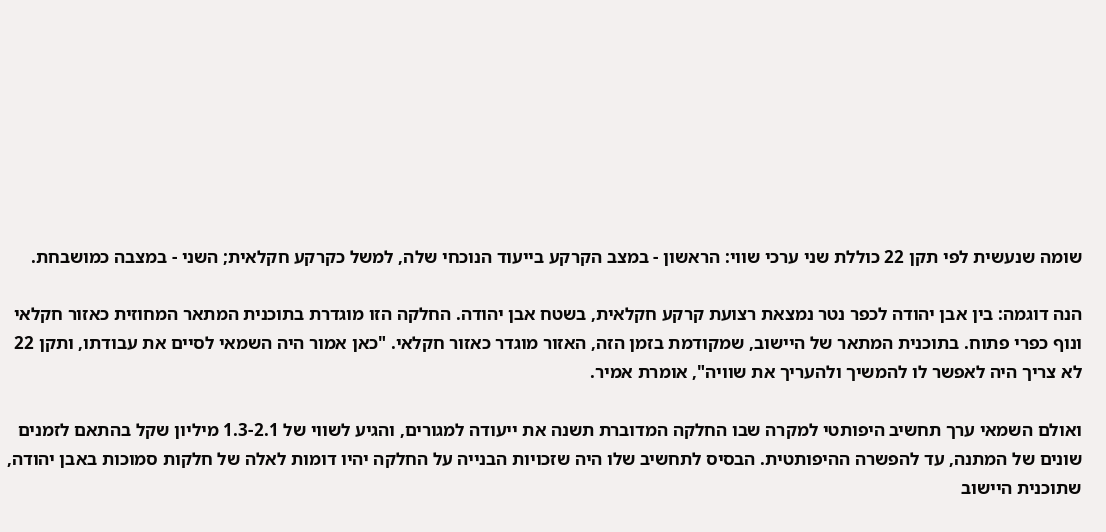שומה שנעשית לפי תקן 22 כוללת שני ערכי שווי: הראשון - במצב הקרקע בייעוד הנוכחי שלה, למשל כקרקע חקלאית; השני - במצבה כמושבחת.

הנה דוגמה: בין אבן יהודה לכפר נטר נמצאת רצועת קרקע חקלאית, בשטח אבן יהודה. החלקה הזו מוגדרת בתוכנית המתאר המחוזית כאזור חקלאי ונוף כפרי פתוח. בתוכנית המתאר של היישוב, שמקודמת בזמן הזה, האזור מוגדר כאזור חקלאי. "כאן אמור היה השמאי לסיים את עבודתו, ותקן 22 לא צריך היה לאפשר לו להמשיך ולהעריך את שוויה", אומרת אמיר.

ואולם השמאי ערך תחשיב היפותטי למקרה שבו החלקה המדוברת תשנה את ייעודה למגורים, והגיע לשווי של 1.3-2.1 מיליון שקל בהתאם לזמנים שונים של המתנה, עד להפשרה ההיפותטית. הבסיס לתחשיב שלו היה שזכויות הבנייה על החלקה יהיו דומות לאלה של חלקות סמוכות באבן יהודה, שתוכנית היישוב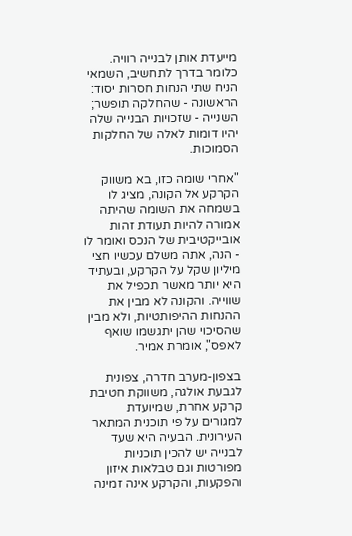מייעדת אותן לבנייה רוויה. כלומר בדרך לתחשיב, השמאי הניח שתי הנחות חסרות יסוד: הראשונה - שהחלקה תופשר; השנייה - שזכויות הבנייה שלה יהיו דומות לאלה של החלקות הסמוכות.

"אחרי שומה כזו, בא משווק הקרקע אל הקונה, מציג לו בשמחה את השומה שהיתה אמורה להיות תעודת זהות אובייקטיבית של הנכס ואומר לו - הנה, אתה משלם עכשיו חצי מיליון שקל על הקרקע, ובעתיד היא יותר מאשר תכפיל את שווייה. והקונה לא מבין את ההנחות ההיפותטיות, ולא מבין שהסיכוי שהן יתגשמו שואף לאפס", אומרת אמיר.

בצפון-מערב חדרה, צפונית לגבעת אולגה, משווקת חטיבת קרקע אחרת, שמיועדת למגורים על פי תוכנית המתאר העירונית. הבעיה היא שעד לבנייה יש להכין תוכניות מפורטות וגם טבלאות איזון והפקעות, והקרקע אינה זמינה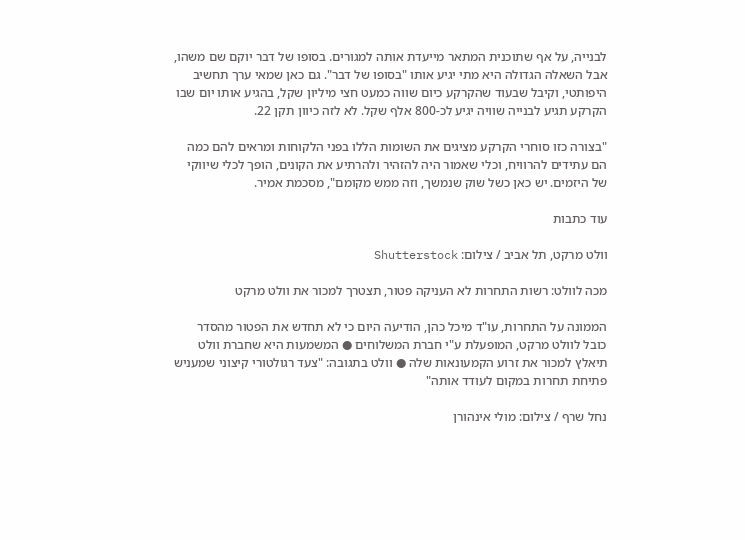לבנייה, על אף שתוכנית המתאר מייעדת אותה למגורים. בסופו של דבר יוקם שם משהו, אבל השאלה הגדולה היא מתי יגיע אותו "בסופו של דבר". גם כאן שמאי ערך תחשיב היפותטי, וקיבל שבעוד שהקרקע כיום שווה כמעט חצי מיליון שקל, בהגיע אותו יום שבו הקרקע תגיע לבנייה שוויה יגיע לכ-800 אלף שקל. לא לזה כיוון תקן 22.

"בצורה כזו סוחרי הקרקע מציגים את השומות הללו בפני הלקוחות ומראים להם כמה הם עתידים להרוויח, וכלי שאמור היה להזהיר ולהרתיע את הקונים, הופך לכלי שיווקי של היזמים. יש כאן כשל שוק שנמשך, וזה ממש מקומם", מסכמת אמיר.

עוד כתבות

וולט מרקט, תל אביב / צילום: Shutterstock

מכה לוולט: רשות התחרות לא העניקה פטור, תצטרך למכור את וולט מרקט

הממונה על התחרות, עו"ד מיכל כהן, הודיעה היום כי לא תחדש את הפטור מהסדר כובל לוולט מרקט, המופעלת ע"י חברת המשלוחים ● המשמעות היא שחברת וולט תיאלץ למכור את זרוע הקמעונאות שלה ● וולט בתגובה: "צעד רגולטורי קיצוני שמעניש פתיחת תחרות במקום לעודד אותה"

נחל שרף / צילום: מולי אינהורן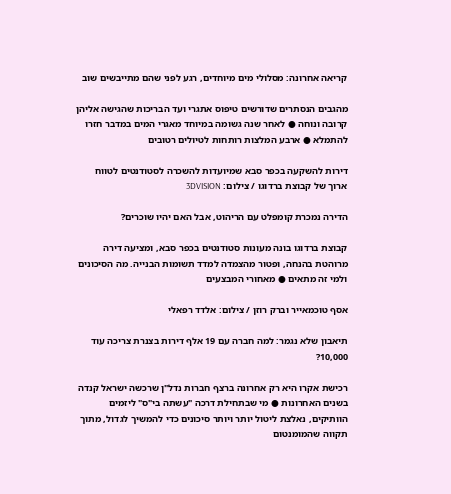קריאה אחרונה: מסלולי מים מיוחדים, רגע לפני שהם מתייבשים שוב

מהגבים הנסתרים שדורשים טיפוס אתגרי ועד הבריכות שהגישה אליהן קרובה ונוחה ● לאחר שנה גשומה במיוחד מאגרי המים במדבר חזרו להתמלא ● ארבע המלצות רותחות לטיולים רטובים

דירות להשקעה בכפר סבא שמיועדות להשכרה לסטודנטים לטווח ארוך של קבוצת ברדוגו / צילום: 3DVISION

הדירה נמכרת קומפלט עם הריהוט, אבל האם יהיו שוכרים?

קבוצת ברדוגו בונה מעונות סטודנטים בכפר סבא, ומציעה דירה מרוהטת בהנחה, ופטור מהצמדה למדד תשומות הבנייה. מה הסיכונים ולמי זה מתאים ● מאחורי המבצעים

אסף טוכמאייר וברק רוזן / צילום: אלדד רפאלי

תיאבון שלא נגמר: למה חברה עם 19 אלף דירות בצנרת צריכה עוד 10,000?

רכישת אקרו היא רק אחרונה ברצף חברות נדל"ן שרכשה ישראל קנדה בשנים האחרונות ● מי שבתחילת דרכה "עשתה בי"ס" ליזמים הוותיקים, נאלצת ליטול יותר ויותר סיכונים כדי להמשיך לגדול, מתוך תקווה שהמומנטום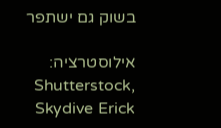בשוק גם ישתפר

אילוסטרציה: Shutterstock, Skydive Erick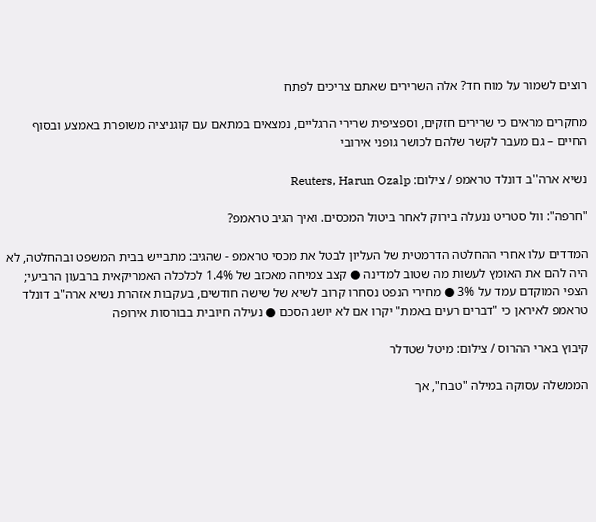רוצים לשמור על מוח חד? אלה השרירים שאתם צריכים לפתח

מחקרים מראים כי שרירים חזקים, וספציפית שרירי הרגליים, נמצאים במתאם עם קוגניציה משופרת באמצע ובסוף החיים – גם מעבר לקשר שלהם לכושר גופני אירובי

נשיא ארה''ב דונלד טראמפ / צילום: Reuters, Harun Ozalp

"חרפה": וול סטריט ננעלה בירוק לאחר ביטול המכסים. ואיך הגיב טראמפ?

המדדים עלו אחרי ההחלטה הדרמטית של העליון לבטל את מכסי טראמפ - שהגיב: מתבייש בבית המשפט ובהחלטה, לא היה להם את האומץ לעשות מה שטוב למדינה ● קצב צמיחה מאכזב של 1.4% לכלכלה האמריקאית ברבעון הרביעי; הצפי המוקדם עמד על 3% ● מחירי הנפט נסחרו קרוב לשיא של שישה חודשים, בעקבות אזהרת נשיא ארה"ב דונלד טראמפ לאיראן כי "דברים רעים באמת" יקרו אם לא יושג הסכם ● נעילה חיובית בבורסות אירופה

קיבוץ בארי ההרוס / צילום: מיטל שטדלר

הממשלה עסוקה במילה "טבח", אך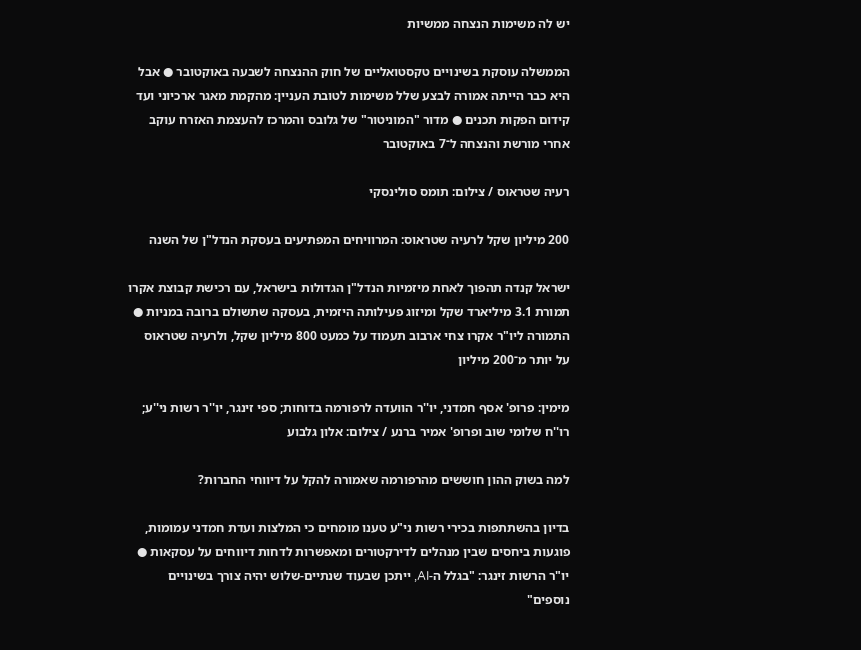יש לה משימות הנצחה ממשיות

הממשלה עוסקת בשינויים טקסטואליים של חוק ההנצחה לשבעה באוקטובר ● אבל היא כבר הייתה אמורה לבצע שלל משימות לטובת העניין: מהקמת מאגר ארכיוני ועד קידום הפקות תכנים ● מדור "המוניטור" של גלובס והמרכז להעצמת האזרח עוקב אחרי מורשת והנצחה ל־7 באוקטובר

רעיה שטראוס / צילום: תומס סולינסקי

200 מיליון שקל לרעיה שטראוס: המרוויחים המפתיעים בעסקת הנדל"ן של השנה

ישראל קנדה תהפוך לאחת מיזמיות הנדל"ן הגדולות בישראל, עם רכישת קבוצת אקרו תמורת 3.1 מיליארד שקל ומיזוג פעילותה היזמית, בעסקה שתשולם ברובה במניות ● התמורה ליו"ר אקרו צחי ארבוב תעמוד על כמעט 800 מיליון שקל, ולרעיה שטראוס על יותר מ־200 מיליון

מימין: פרופ' אסף חמדני, יו''ר הוועדה לרפורמה בדוחות; ספי זינגר, יו''ר רשות ני''ע; רו''ח שלומי שוב ופרופ' אמיר ברנע / צילום: אלון גלבוע

למה בשוק ההון חוששים מהרפורמה שאמורה להקל על דיווחי החברות?

בדיון בהשתתפות בכירי רשות ני"ע טענו מומחים כי המלצות ועדת חמדני עמומות, פוגעות ביחסים שבין מנהלים לדירקטורים ומאפשרות לדחות דיווחים על עסקאות ● יו"ר הרשות זינגר: "בגלל ה-AI, ייתכן שבעוד שנתיים-שלוש יהיה צורך בשינויים נוספים"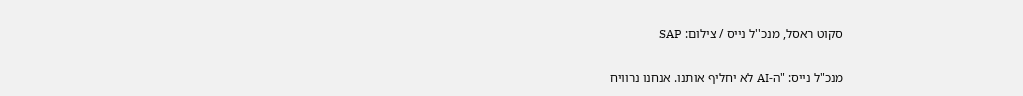סקוט ראסל, מנכ''ל נייס / צילום: SAP

מנכ"ל נייס: "ה-AI לא יחליף אותנו. אנחנו נרוויח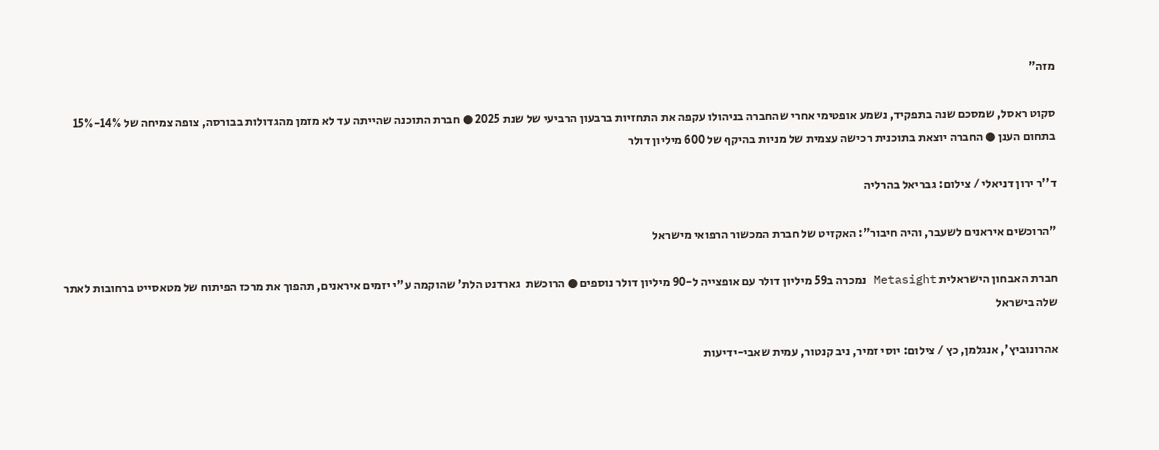מזה"

סקוט ראסל, שמסכם שנה בתפקיד, נשמע אופטימי אחרי שהחברה בניהולו עקפה את התחזיות ברבעון הרביעי של שנת 2025 ● חברת התוכנה שהייתה עד לא מזמן מהגדולות בבורסה, צופה צמיחה של 14%-15% בתחום הענן ● החברה יוצאת בתוכנית רכישה עצמית של מניות בהיקף של 600 מיליון דולר

ד''ר ירון דניאלי / צילום: גבריאל בהרליה

"הרוכשים איראנים לשעבר, והיה חיבור": האקזיט של חברת המכשור הרפואי מישראל

חברת האבחון הישראלית Metasight נמכרה ב59 מיליון דולר עם אופצייה ל-90 מיליון דולר נוספים ● הרוכשת  גארדנט הלת' שהוקמה ע"י יזמים איראנים, תהפוך את מרכז הפיתוח של מטאסייט ברחובות לאתר שלה בישראל

אהרונוביץ', אנגלמן, כץ / צילום: יוסי זמיר, ניב קנטור, עמית שאבי-ידיעות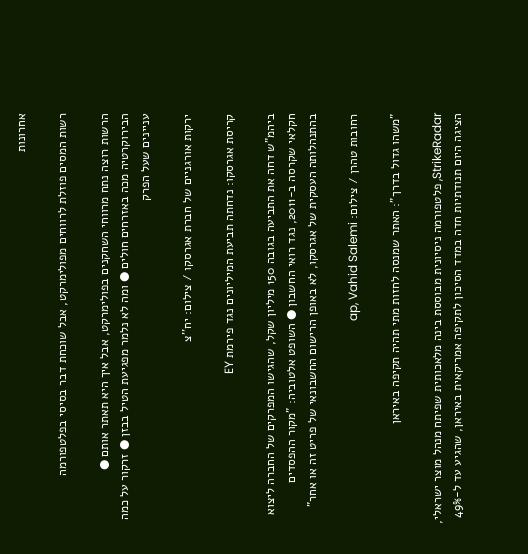אחרונות

רשות המסים פוזלת לרווחים מפולימרקט, אבל שוכחת דבר בסיסי בפלטפורמה

הרשות רוצה נתח מרווחי השחקנים בפולימרקט, אבל איך היא תאתר אותם ● הבירוקרטיה מכה באזרחים חולים ● ומה לא נלמר מפגיעת הטיל בבזן ● זרקור על כמה עניינים שעל הפרק

ירקות אורגניים של חברת אגרסקו / צילום: יח''צ

קריסת אגרסקו: נדחתה תביעת המיליונים נגד פירמת EY

ביהמ"ש דחה את התביעה בגובה 150 מיליון שקל, שהגישו המפרקים של החברה ליצוא חקלאי שקרסה ב-2011, נגד רואי החשבון ● השופט אלטוביה: "מקור ההפסדים בהתנהלותה העסקית של אגרסקו, לא באופן הרישום החשבונאי של פריט זה או אחר"

רחובות טהרן / צילום: ap, Vahid Salemi

"משהו גדול בדרך": האתר שמנסה לחזות מתי תהיה תקיפה באיראן

StrikeRadar, פלטפורמה ניסיונית מבוססת בינה מלאכותית שפיתח מנהל מוצר ישראלי, הציגה היום תנודתיות חדה במדד הסיכון לתקיפה אמריקאית באיראן, שהגיע עד ל-49%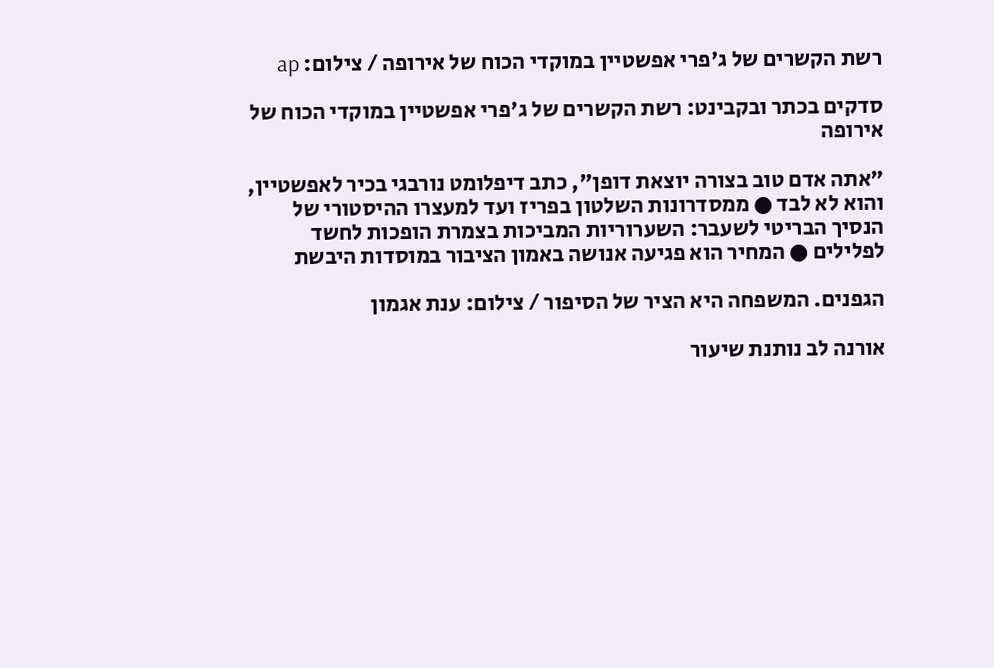רשת הקשרים של ג'פרי אפשטיין במוקדי הכוח של אירופה / צילום: ap

סדקים בכתר ובקבינט: רשת הקשרים של ג'פרי אפשטיין במוקדי הכוח של אירופה

"אתה אדם טוב בצורה יוצאת דופן", כתב דיפלומט נורבגי בכיר לאפשטיין, והוא לא לבד ● ממסדרונות השלטון בפריז ועד למעצרו ההיסטורי של הנסיך הבריטי לשעבר: השערוריות המביכות בצמרת הופכות לחשד לפלילים ● המחיר הוא פגיעה אנושה באמון הציבור במוסדות היבשת

הגפנים. המשפחה היא הציר של הסיפור / צילום: ענת אגמון

אורנה לב נותנת שיעור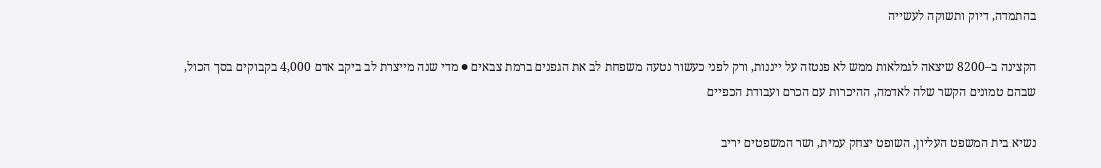בהתמדה, דיוק ותשוקה לעשייה

הקצינה ב–8200 שיצאה לגמלאות ממש לא פנטזה על ייננות, ורק לפני כעשור נטעה משפחת לב את הגפנים ברמת צבאים ● מדי שנה מייצרת לב ביקב אדם 4,000 בקבוקים בסך הכול, שבהם טמונים הקשר שלה לאדמה, ההיכרות עם הכרם ועבודת הכפיים

נשיא בית המשפט העליון, השופט יצחק עמית, ושר המשפטים יריב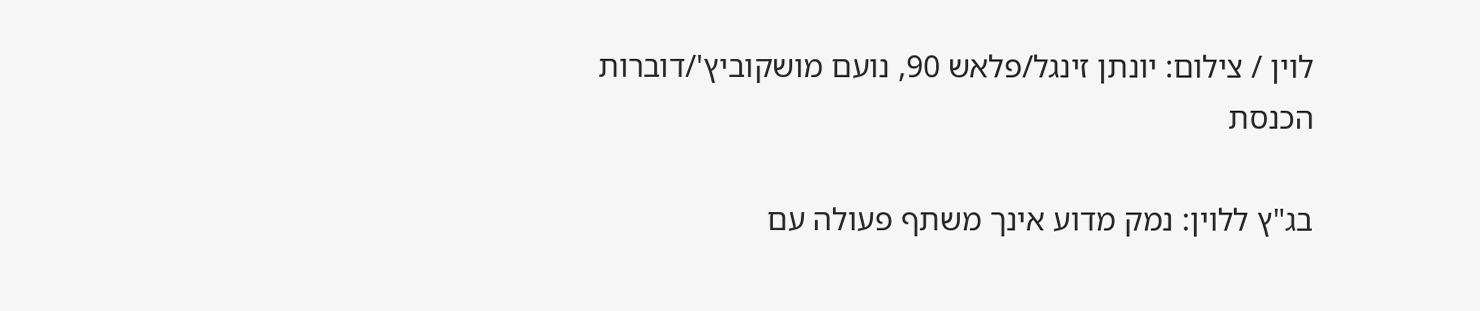לוין / צילום: יונתן זינגל/פלאש 90, נועם מושקוביץ'/דוברות הכנסת

בג"ץ ללוין: נמק מדוע אינך משתף פעולה עם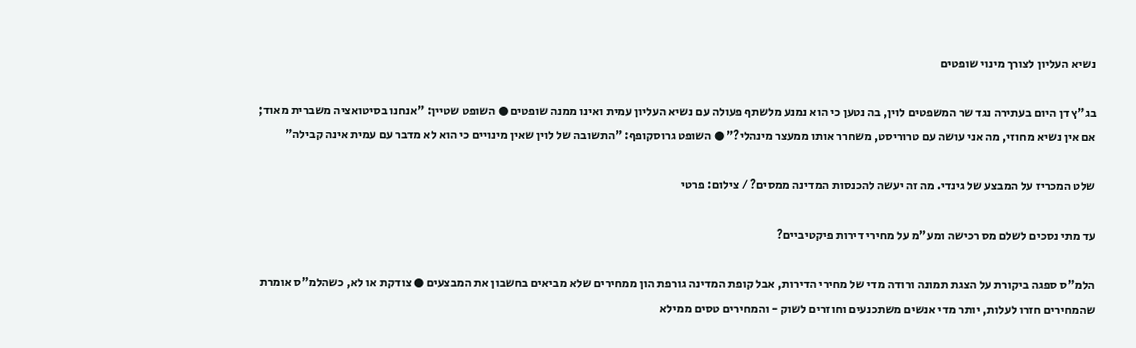נשיא העליון לצורך מינוי שופטים

בג"ץ דן היום בעתירה נגד שר המשפטים לוין, בה נטען כי הוא נמנע מלשתף פעולה עם נשיא העליון עמית ואינו ממנה שופטים ● השופט שטיין: "אנחנו בסיטואציה משברית מאוד; אם אין נשיא מחוזי, מה אני עושה עם טרוריסט, משחרר אותו ממעצר מינהלי?" ● השופט גרוסקופף: "התשובה של לוין שאין מינויים כי הוא לא מדבר עם עמית אינה קבילה"

שלט המכריז על המבצע של גינדי. מה זה יעשה להכנסות המדינה ממסים? / צילום: פרטי

עד מתי נסכים לשלם מס רכישה ומע"מ על מחירי דירות פיקטיביים?

הלמ"ס ספגה ביקורת על הצגת תמונה ורודה מדי של מחירי הדירות, אבל קופת המדינה גורפת הון ממחירים שלא מביאים בחשבון את המבצעים ● צודקת או לא, כשהלמ"ס אומרת שהמחירים חזרו לעלות, יותר מדי אנשים משתכנעים וחוזרים לשוק - והמחירים טסים ממילא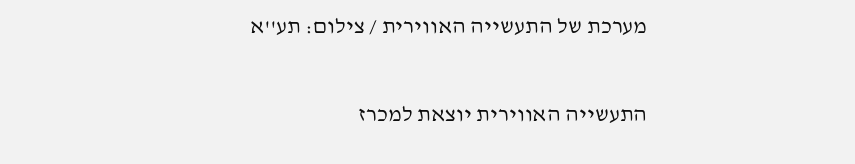מערכת של התעשייה האווירית / צילום: תע''א

התעשייה האווירית יוצאת למכרז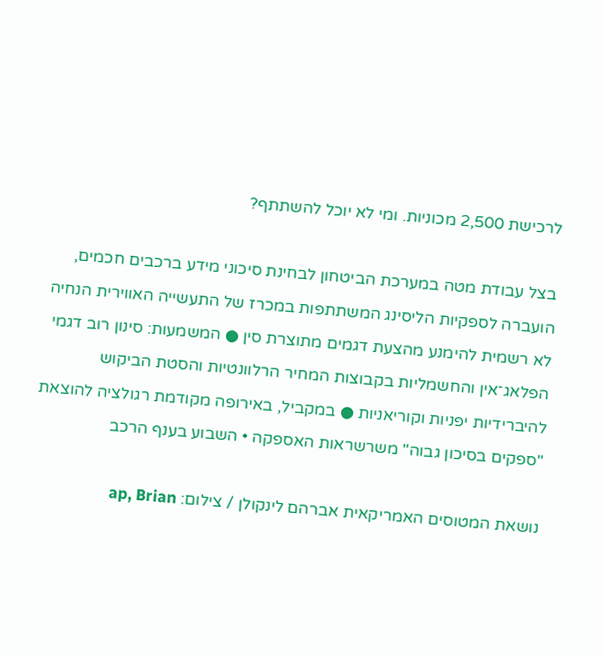לרכישת 2,500 מכוניות. ומי לא יוכל להשתתף?

בצל עבודת מטה במערכת הביטחון לבחינת סיכוני מידע ברכבים חכמים, הועברה לספקיות הליסינג המשתתפות במכרז של התעשייה האווירית הנחיה לא רשמית להימנע מהצעת דגמים מתוצרת סין ● המשמעות: סינון רוב דגמי הפלאג־אין והחשמליות בקבוצות המחיר הרלוונטיות והסטת הביקוש להיברידיות יפניות וקוריאניות ● במקביל, באירופה מקודמת רגולציה להוצאת "ספקים בסיכון גבוה" משרשראות האספקה • השבוע בענף הרכב

נושאת המטוסים האמריקאית אברהם לינקולן / צילום: ap, Brian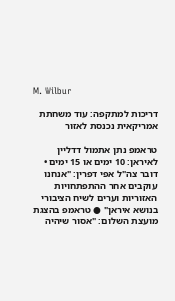M. Wilbur

דריכות למתקפה: עוד משחתת אמריקאית נכנסת לאזור

טראמפ נתן אתמול דדליין לאיראן: 10 ימים או 15 ימים • דובר צה"ל אפי דפרין: "אנחנו עוקבים אחר ההתפתחויות האזוריות וערים לשיח הציבורי בנושא איראן" ● טראמפ בהצגת מועצת השלום: "אסור שיהיה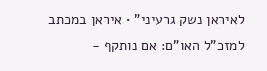לאיראן נשק גרעיני" • איראן במכתב למזכ"ל האו"ם: אם נותקף -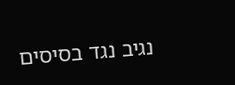נגיב נגד בסיסים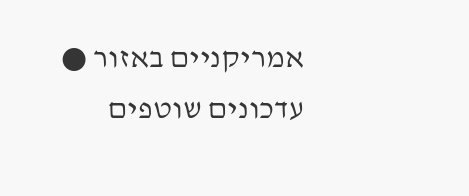אמריקניים באזור ● עדכונים שוטפים